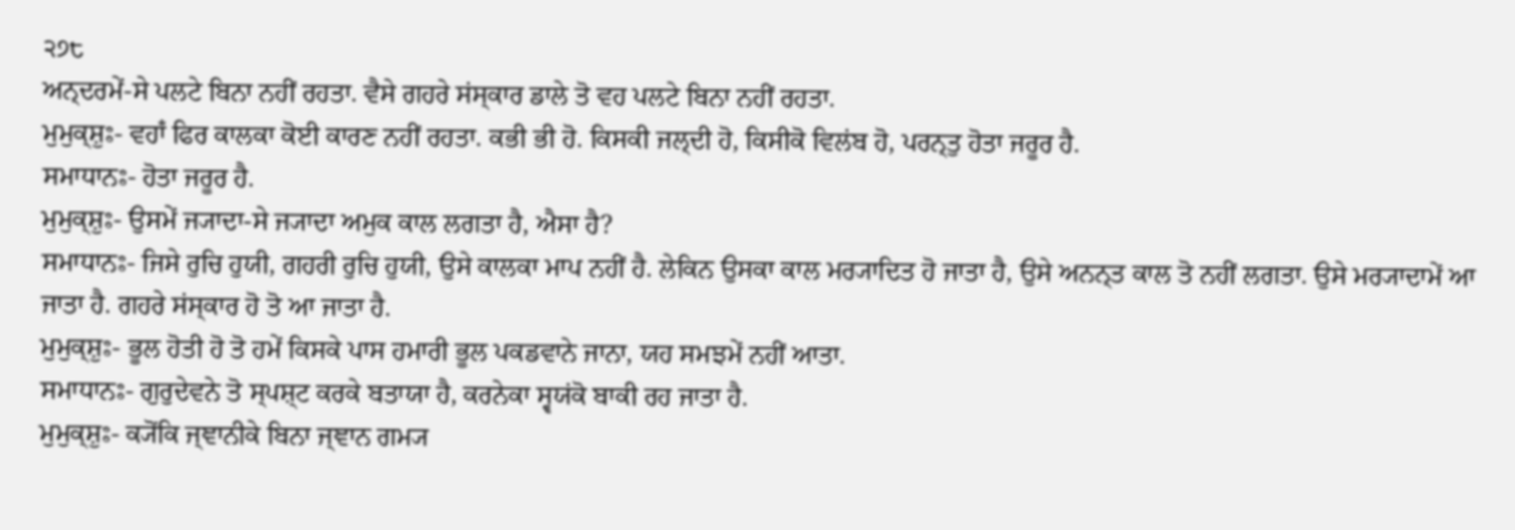੨੭੮
ਅਨ੍ਦਰਮੇਂ-ਸੇ ਪਲਟੇ ਬਿਨਾ ਨਹੀਂ ਰਹਤਾ. ਵੈਸੇ ਗਹਰੇ ਸਂਸ੍ਕਾਰ ਡਾਲੇ ਤੋ ਵਹ ਪਲਟੇ ਬਿਨਾ ਨਹੀਂ ਰਹਤਾ.
ਮੁਮੁਕ੍ਸ਼ੁਃ- ਵਹਾਁ ਫਿਰ ਕਾਲਕਾ ਕੋਈ ਕਾਰਣ ਨਹੀਂ ਰਹਤਾ. ਕਭੀ ਭੀ ਹੋ. ਕਿਸਕੀ ਜਲ੍ਦੀ ਹੋ, ਕਿਸੀਕੋ ਵਿਲਂਬ ਹੋ, ਪਰਨ੍ਤੁ ਹੋਤਾ ਜਰੂਰ ਹੈ.
ਸਮਾਧਾਨਃ- ਹੋਤਾ ਜਰੂਰ ਹੈ.
ਮੁਮੁਕ੍ਸ਼ੁਃ- ਉਸਮੇਂ ਜ੍ਯਾਦਾ-ਸੇ ਜ੍ਯਾਦਾ ਅਮੁਕ ਕਾਲ ਲਗਤਾ ਹੈ, ਐਸਾ ਹੈ?
ਸਮਾਧਾਨਃ- ਜਿਸੇ ਰੁਚਿ ਹੁਯੀ, ਗਹਰੀ ਰੁਚਿ ਹੁਯੀ, ਉਸੇ ਕਾਲਕਾ ਮਾਪ ਨਹੀਂ ਹੈ. ਲੇਕਿਨ ਉਸਕਾ ਕਾਲ ਮਰ੍ਯਾਦਿਤ ਹੋ ਜਾਤਾ ਹੈ, ਉਸੇ ਅਨਨ੍ਤ ਕਾਲ ਤੋ ਨਹੀਂ ਲਗਤਾ. ਉਸੇ ਮਰ੍ਯਾਦਾਮੇਂ ਆ ਜਾਤਾ ਹੈ. ਗਹਰੇ ਸਂਸ੍ਕਾਰ ਹੋ ਤੋ ਆ ਜਾਤਾ ਹੈ.
ਮੁਮੁਕ੍ਸ਼ੁਃ- ਭੂਲ ਹੋਤੀ ਹੋ ਤੋ ਹਮੇਂ ਕਿਸਕੇ ਪਾਸ ਹਮਾਰੀ ਭੂਲ ਪਕਡਵਾਨੇ ਜਾਨਾ, ਯਹ ਸਮਝਮੇਂ ਨਹੀਂ ਆਤਾ.
ਸਮਾਧਾਨਃ- ਗੁਰੁਦੇਵਨੇ ਤੋ ਸ੍ਪਸ਼੍ਟ ਕਰਕੇ ਬਤਾਯਾ ਹੈ, ਕਰਨੇਕਾ ਸ੍ਵਯਂਕੋ ਬਾਕੀ ਰਹ ਜਾਤਾ ਹੈ.
ਮੁਮੁਕ੍ਸ਼ੁਃ- ਕ੍ਯੋਂਕਿ ਜ੍ਞਾਨੀਕੇ ਬਿਨਾ ਜ੍ਞਾਨ ਗਮ੍ਯ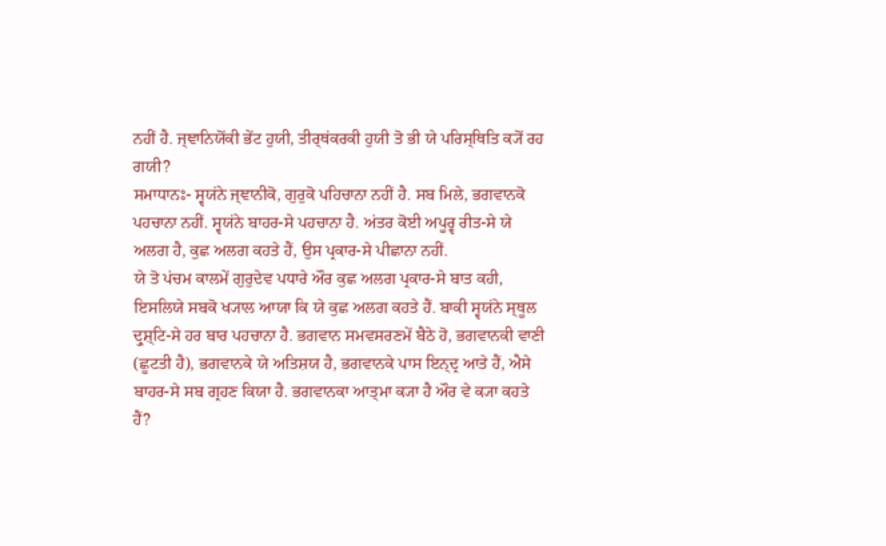ਨਹੀਂ ਹੈ. ਜ੍ਞਾਨਿਯੋਂਕੀ ਭੇਂਟ ਹੁਯੀ, ਤੀਰ੍ਥਂਕਰਕੀ ਹੁਯੀ ਤੋ ਭੀ ਯੇ ਪਰਿਸ੍ਥਿਤਿ ਕ੍ਯੋਂ ਰਹ ਗਯੀ?
ਸਮਾਧਾਨਃ- ਸ੍ਵਯਂਨੇ ਜ੍ਞਾਨੀਕੋ, ਗੁਰੁਕੋ ਪਹਿਚਾਨਾ ਨਹੀਂ ਹੈ. ਸਬ ਮਿਲੇ, ਭਗਵਾਨਕੋ ਪਹਚਾਨਾ ਨਹੀਂ. ਸ੍ਵਯਂਨੇ ਬਾਹਰ-ਸੇ ਪਹਚਾਨਾ ਹੈ. ਅਂਤਰ ਕੋਈ ਅਪੂਰ੍ਵ ਰੀਤ-ਸੇ ਯੇ ਅਲਗ ਹੈ, ਕੁਛ ਅਲਗ ਕਹਤੇ ਹੈਂ, ਉਸ ਪ੍ਰਕਾਰ-ਸੇ ਪੀਛਾਨਾ ਨਹੀਂ.
ਯੇ ਤੋ ਪਂਚਮ ਕਾਲਮੇਂ ਗੁਰੁਦੇਵ ਪਧਾਰੇ ਔਰ ਕੁਛ ਅਲਗ ਪ੍ਰਕਾਰ-ਸੇ ਬਾਤ ਕਹੀ, ਇਸਲਿਯੇ ਸਬਕੋ ਖ੍ਯਾਲ ਆਯਾ ਕਿ ਯੇ ਕੁਛ ਅਲਗ ਕਹਤੇ ਹੈਂ. ਬਾਕੀ ਸ੍ਵਯਂਨੇ ਸ੍ਥੂਲ ਦ੍ਰੁਸ਼੍ਟਿ-ਸੇ ਹਰ ਬਾਰ ਪਹਚਾਨਾ ਹੈ. ਭਗਵਾਨ ਸਮਵਸਰਣਮੇਂ ਬੈਠੇ ਹੋ, ਭਗਵਾਨਕੀ ਵਾਣੀ (ਛੂਟਤੀ ਹੈ), ਭਗਵਾਨਕੇ ਯੇ ਅਤਿਸ਼ਯ ਹੈ, ਭਗਵਾਨਕੇ ਪਾਸ ਇਨ੍ਦ੍ਰ ਆਤੇ ਹੈਂ, ਐਸੇ ਬਾਹਰ-ਸੇ ਸਬ ਗ੍ਰਹਣ ਕਿਯਾ ਹੈ. ਭਗਵਾਨਕਾ ਆਤ੍ਮਾ ਕ੍ਯਾ ਹੈ ਔਰ ਵੇ ਕ੍ਯਾ ਕਹਤੇ ਹੈਂ?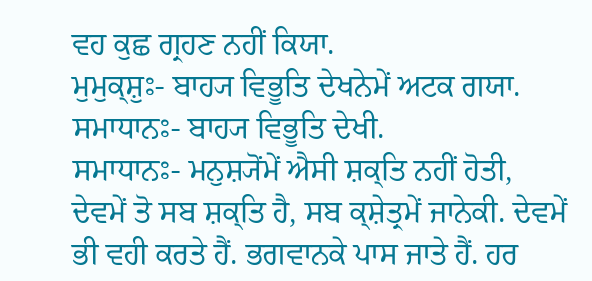ਵਹ ਕੁਛ ਗ੍ਰਹਣ ਨਹੀਂ ਕਿਯਾ.
ਮੁਮੁਕ੍ਸ਼ੁਃ- ਬਾਹ੍ਯ ਵਿਭੂਤਿ ਦੇਖਨੇਮੇਂ ਅਟਕ ਗਯਾ.
ਸਮਾਧਾਨਃ- ਬਾਹ੍ਯ ਵਿਭੂਤਿ ਦੇਖੀ.
ਸਮਾਧਾਨਃ- ਮਨੁਸ਼੍ਯੋਂਮੇਂ ਐਸੀ ਸ਼ਕ੍ਤਿ ਨਹੀਂ ਹੋਤੀ, ਦੇਵਮੇਂ ਤੋ ਸਬ ਸ਼ਕ੍ਤਿ ਹੈ, ਸਬ ਕ੍ਸ਼ੇਤ੍ਰਮੇਂ ਜਾਨੇਕੀ. ਦੇਵਮੇਂ ਭੀ ਵਹੀ ਕਰਤੇ ਹੈਂ. ਭਗਵਾਨਕੇ ਪਾਸ ਜਾਤੇ ਹੈਂ. ਹਰ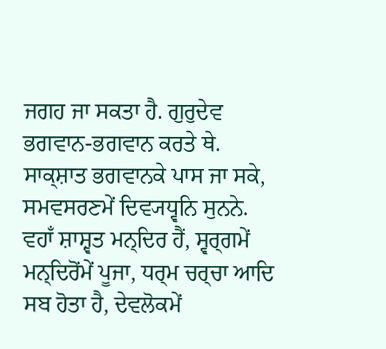ਜਗਹ ਜਾ ਸਕਤਾ ਹੈ. ਗੁਰੁਦੇਵ ਭਗਵਾਨ-ਭਗਵਾਨ ਕਰਤੇ ਥੇ. ਸਾਕ੍ਸ਼ਾਤ ਭਗਵਾਨਕੇ ਪਾਸ ਜਾ ਸਕੇ, ਸਮਵਸਰਣਮੇਂ ਦਿਵ੍ਯਧ੍ਵਨਿ ਸੁਨਨੇ. ਵਹਾਁ ਸ਼ਾਸ਼੍ਵਤ ਮਨ੍ਦਿਰ ਹੈਂ, ਸ੍ਵਰ੍ਗਮੇਂ ਮਨ੍ਦਿਰੋਂਮੇਂ ਪੂਜਾ, ਧਰ੍ਮ ਚਰ੍ਚਾ ਆਦਿ ਸਬ ਹੋਤਾ ਹੈ, ਦੇਵਲੋਕਮੇਂ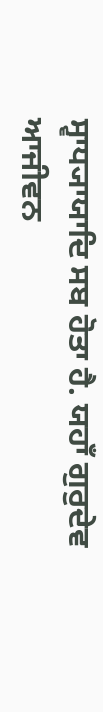ਸ੍ਵਾਧ੍ਯਾਯਾਦਿ ਸਬ ਹੋਤਾ ਹੈ. ਯਹਾਁ ਗੁਰੁਦੇਵ ਆਜੀਵਨ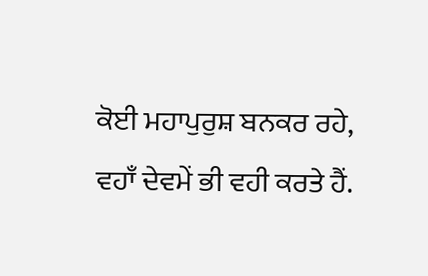ਕੋਈ ਮਹਾਪੁਰੁਸ਼ ਬਨਕਰ ਰਹੇ, ਵਹਾਁ ਦੇਵਮੇਂ ਭੀ ਵਹੀ ਕਰਤੇ ਹੈਂ.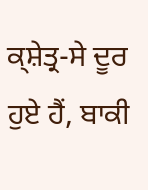ਕ੍ਸ਼ੇਤ੍ਰ-ਸੇ ਦੂਰ ਹੁਏ ਹੈਂ, ਬਾਕੀ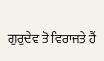ਗੁਰੁਦੇਵ ਤੋ ਵਿਰਾਜਤੇ ਹੈਂ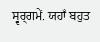ਸ੍ਵਰ੍ਗਮੇਂ. ਯਹਾਁ ਬਹੁਤ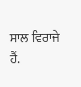ਸਾਲ ਵਿਰਾਜੇ ਹੈਂ.